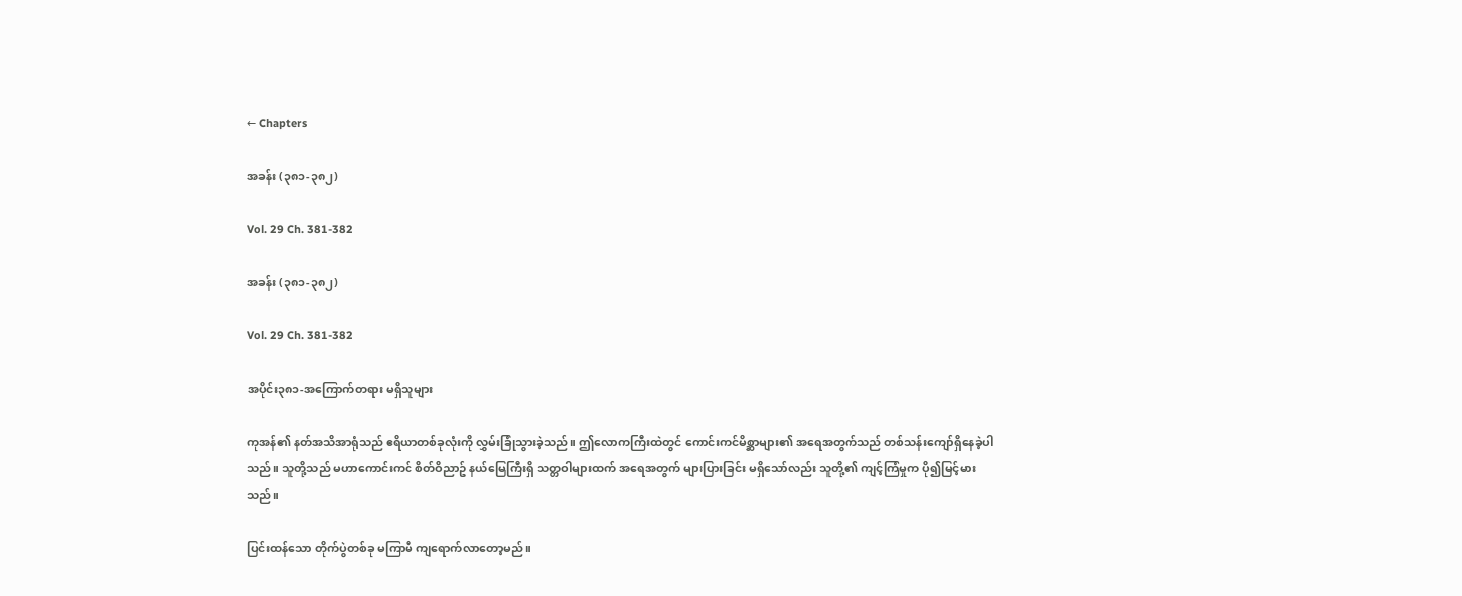← Chapters

အခန်း (၃၈၁-၃၈၂)

Vol. 29 Ch. 381-382

အခန်း (၃၈၁-၃၈၂)

Vol. 29 Ch. 381-382

အပိုင်း၃၈၁-အကြောက်တရား မရှိသူများ

ကုအန်၏ နတ်အသိအာရုံသည် ဧရိယာတစ်ခုလုံးကို လွှမ်းခြုံသွားခဲ့သည်။ ဤလောကကြီးထဲတွင် ကောင်းကင်မိစ္ဆာများ၏ အရေအတွက်သည် တစ်သန်းကျော်ရှိနေခဲ့ပါသည်။ သူတို့သည် မဟာကောင်းကင် စိတ်ဝိညာဥ် နယ်မြေကြီးရှိ သတ္တဝါများထက် အရေအတွက် များပြားခြင်း မရှိသော်လည်း သူတို့၏ ကျင့်ကြံမှုက ပို၍မြင့်မားသည်။

ပြင်းထန်သော တိုက်ပွဲတစ်ခု မကြာမီ ကျရောက်လာတော့မည်။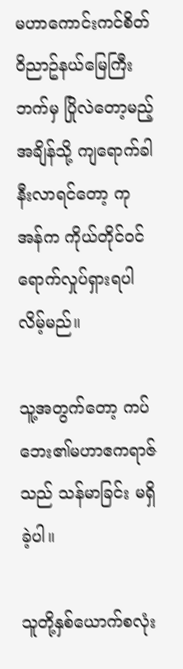မဟာကောင်းကင်စိတ်ဝိညာဥ်နယ်မြေကြီးဘက်မှ ပြိုလဲတော့မည့်အချိန်သို့ ကျရောက်ခါနီးလာရင်တော့ ကုအန်က ကိုယ်တိုင်ဝင်ရောက်လှုပ်ရှားရပါလိမ့်မည်။

သူ့အတွက်တော့ ကပ်ဘေး၏မဟာဧကရာဇ်သည် သန်မာခြင်း မရှိခဲ့ပါ။

သူတို့နှစ်ယောက်စလုံး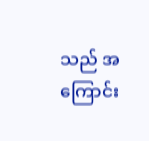သည် အကြောင်း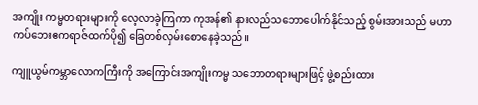အကျိုး ကမ္မတရားများကို လေ့လာခဲ့ကြကာ ကုအန်၏ နားလည်သဘောပေါက်နိုင်သည့် စွမ်းအားသည် မဟာကပ်ဘေးဧကရာဇ်ထက်ပို၍ ခြေတစ်လှမ်းစောနေခဲ့သည်။

ကျူယွမ်ကမ္ဘာလောကကြီးကို အကြောင်းအကျိုးကမ္မ သဘောတရားများဖြင့် ဖွဲ့စည်းထား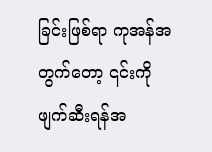ခြင်းဖြစ်ရာ ကုအန်အတွက်တော့ ၎င်းကိုဖျက်ဆီးရန်အ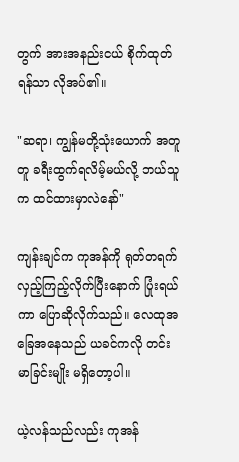တွက် အားအနည်းငယ် စိုက်ထုတ်ရန်သာ လိုအပ်၏။

"ဆရာ၊ ကျွန်မတို့သုံးယောက် အတူတူ ခရီးထွက်ရလိမ့်မယ်လို့ ဘယ်သူက ထင်ထားမှာလဲနော်"

ကျန်းချင်က ကုအန်ကို ရုတ်တရက်လှည့်ကြည့်လိုက်ပြီးနောက် ပြုံးရယ်ကာ ပြောဆိုလိုက်သည်။ လေထုအခြေအနေသည် ယခင်ကလို တင်းမာခြင်းမျိုး မရှိတော့ပါ။

ယဲ့လန်သည်လည်း ကုအန်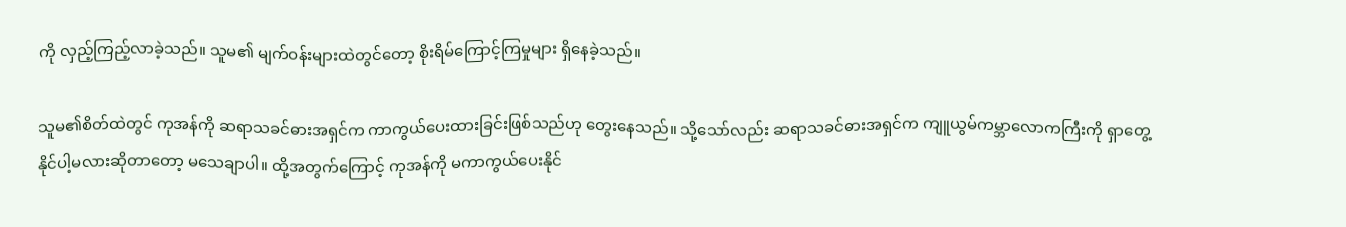ကို လှည့်ကြည့်လာခဲ့သည်။ သူမ၏ မျက်ဝန်းများထဲတွင်တော့ စိုးရိမ်ကြောင့်ကြမှုများ ရှိနေခဲ့သည်။

သူမ၏စိတ်ထဲတွင် ကုအန်ကို ဆရာသခင်ဓားအရှင်က ကာကွယ်ပေးထားခြင်းဖြစ်သည်ဟု တွေးနေသည်။ သို့သော်လည်း ဆရာသခင်ဓားအရှင်က ကျူယွမ်ကမ္ဘာလောကကြီးကို ရှာတွေ့နိုင်ပါ့မလားဆိုတာတော့ မသေချာပါ။ ထို့အတွက်ကြောင့် ကုအန်ကို မကာကွယ်ပေးနိုင်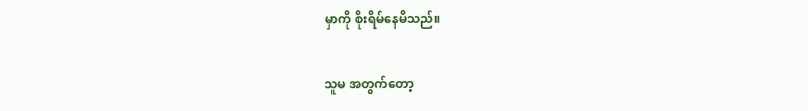မှာကို စိုးရိမ်နေမိသည်။

သူမ အတွက်တော့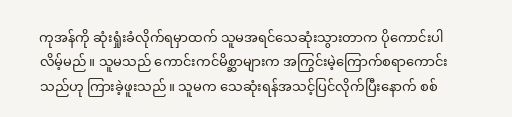ကုအန်ကို ဆုံးရှုံးခံလိုက်ရမှာထက် သူမအရင်သေဆုံးသွားတာက ပိုကောင်းပါလိမ့်မည်။ သူမသည် ကောင်းကင်မိစ္ဆာများက အကြွင်းမဲ့ကြောက်စရာကောင်းသည်ဟု ကြားခဲ့ဖူးသည်။ သူမက သေဆုံးရန်အသင့်ပြင်လိုက်ပြီးနောက် စစ်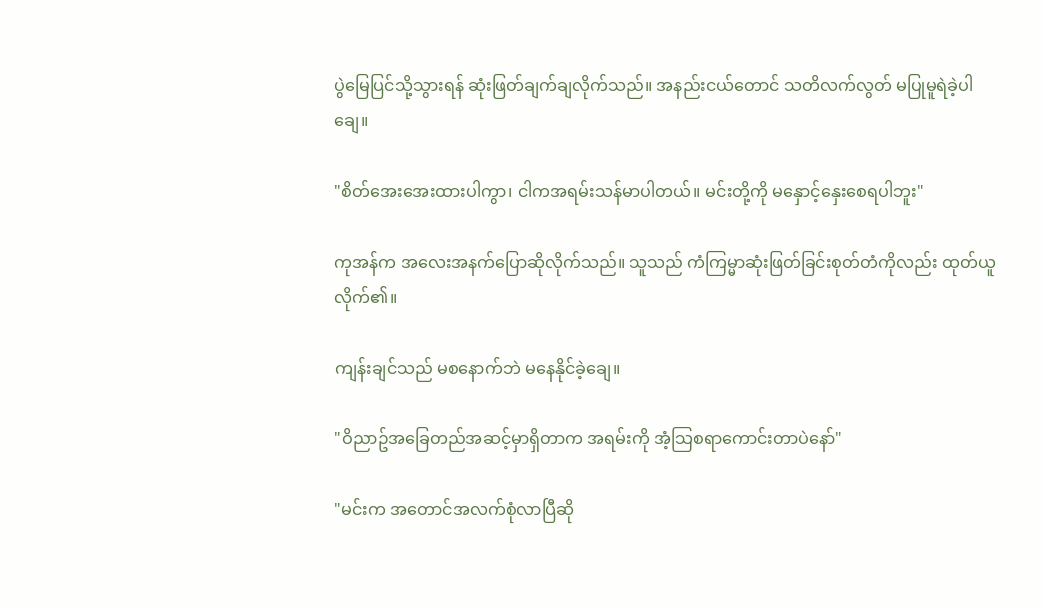ပွဲမြေပြင်သို့သွားရန် ဆုံးဖြတ်ချက်ချလိုက်သည်။ အနည်းငယ်တောင် သတိလက်လွတ် မပြုမူရဲခဲ့ပါချေ။

"စိတ်အေးအေးထားပါကွာ၊ ငါကအရမ်းသန်မာပါတယ်။ မင်းတို့ကို မနှောင့်နှေးစေရပါဘူး"

ကုအန်က အလေးအနက်ပြောဆိုလိုက်သည်။ သူသည် ကံကြမ္မာဆုံးဖြတ်ခြင်းစုတ်တံကိုလည်း ထုတ်ယူလိုက်၏။

ကျန်းချင်သည် မစနောက်ဘဲ မနေနိုင်ခဲ့ချေ။

"ဝိညာဥ်အခြေတည်အဆင့်မှာရှိတာက အရမ်းကို အံ့သြစရာကောင်းတာပဲနော်"

"မင်းက အတောင်အလက်စုံလာပြီဆို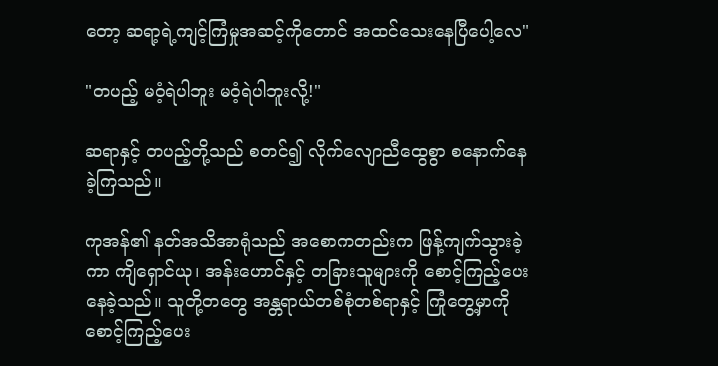တော့ ဆရာ့ရဲ့ကျင့်ကြံမှုအဆင့်ကိုတောင် အထင်သေးနေပြီပေါ့လေ"

"တပည့် မဝံ့ရဲပါဘူး မဝံ့ရဲပါဘူးလို့!"

ဆရာနှင့် တပည့်တို့သည် စတင်၍ လိုက်လျောညီထွေစွာ စနောက်နေခဲ့ကြသည်။

ကုအန်၏ နတ်အသိအာရုံသည် အစောကတည်းက ဖြန့်ကျက်သွားခဲ့ကာ ကျိရှောင်ယု၊ အန်းဟောင်နှင့် တခြားသူများကို စောင့်ကြည့်ပေးနေခဲ့သည်။ သူတို့တတွေ အန္တရာယ်တစ်စုံတစ်ရာနှင့် ကြုံတွေ့မှာကို စောင့်ကြည့်ပေး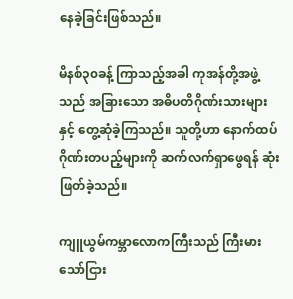နေခဲ့ခြင်းဖြစ်သည်။

မိနစ်၃၀ခန့် ကြာသည့်အခါ ကုအန်တို့အဖွဲ့သည် အခြားသော အဓိပတိဂိုဏ်းသားများနှင့် တွေ့ဆုံခဲ့ကြသည်။ သူတို့ဟာ နောက်ထပ် ဂိုဏ်းတပည့်များကို ဆက်လက်ရှာဖွေရန် ဆုံးဖြတ်ခဲ့သည်။

ကျူယွမ်ကမ္ဘာလောကကြီးသည် ကြီးမားသော်ငြား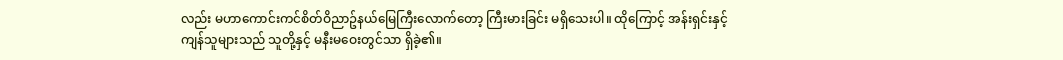လည်း မဟာကောင်းကင်စိတ်ဝိညာဥ်နယ်မြေကြီးလောက်တော့ ကြီးမားခြင်း မရှိသေးပါ။ ထိုကြောင့် အန်းရှင်းနှင့် ကျန်သူများသည် သူတို့နှင့် မနီးမဝေးတွင်သာ ရှိခဲ့၏။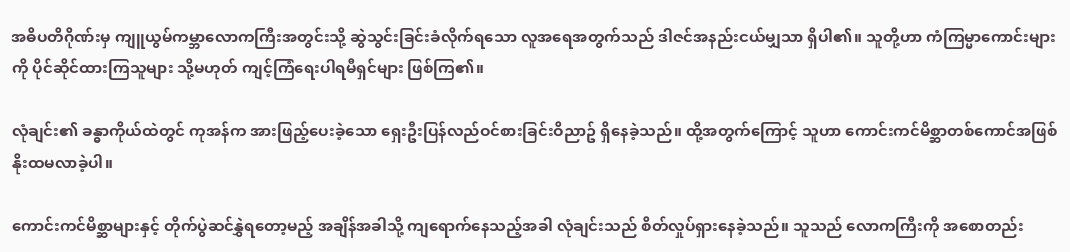အဓိပတိဂိုဏ်းမှ ကျူယွမ်ကမ္ဘာလောကကြီးအတွင်းသို့ ဆွဲသွင်းခြင်းခံလိုက်ရသော လူအရေအတွက်သည် ဒါဇင်အနည်းငယ်မျှသာ ရှိပါ၏။ သူတို့ဟာ ကံကြမ္မာကောင်းများကို ပိုင်ဆိုင်ထားကြသူများ သို့မဟုတ် ကျင့်ကြံရေးပါရမီရှင်များ ဖြစ်ကြ၏။

လုံချင်း၏ ခန္ဓာကိုယ်ထဲတွင် ကုအန်က အားဖြည့်ပေးခဲ့သော ရှေးဦးပြန်လည်ဝင်စားခြင်းဝိညာဥ် ရှိနေခဲ့သည်။ ထို့အတွက်ကြောင့် သူဟာ ကောင်းကင်မိစ္ဆာတစ်ကောင်အဖြစ် နိုးထမလာခဲ့ပါ။

ကောင်းကင်မိစ္ဆာများနှင့် တိုက်ပွဲဆင်နွှဲရတော့မည့် အချိန်အခါသို့ ကျရောက်နေသည့်အခါ လုံချင်းသည် စိတ်လှုပ်ရှားနေခဲ့သည်။ သူသည် လောကကြီးကို အစောတည်း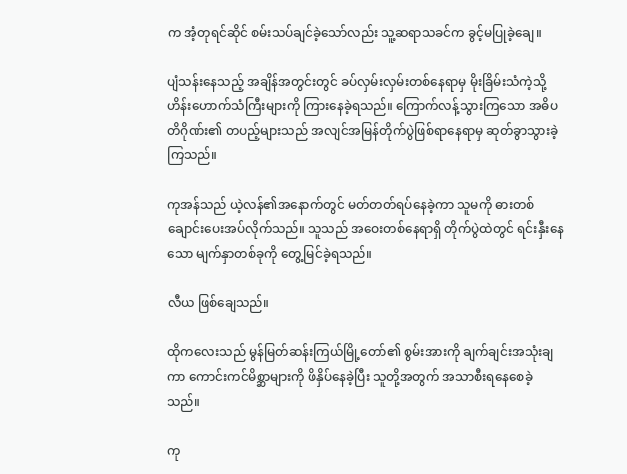က အံ့တုရင်ဆိုင် စမ်းသပ်ချင်ခဲ့သော်လည်း သူ့ဆရာသခင်က ခွင့်မပြုခဲ့ချေ။

ပျံသန်းနေသည့် အချိန်အတွင်းတွင် ခပ်လှမ်းလှမ်းတစ်နေရာမှ မိုးခြိမ်းသံကဲ့သို့ ဟိန်းဟောက်သံကြီးများကို ကြားနေခဲ့ရသည်။ ကြောက်လန့်သွားကြသော အဓိပတိဂိုဏ်း၏ တပည့်များသည် အလျင်အမြန်တိုက်ပွဲဖြစ်ရာနေရာမှ ဆုတ်ခွာသွားခဲ့ကြသည်။

ကုအန်သည် ယဲ့လန်၏အနောက်တွင် မတ်တတ်ရပ်နေခဲ့ကာ သူမကို ဓားတစ်ချောင်းပေးအပ်လိုက်သည်။ သူသည် အဝေးတစ်နေရာရှိ တိုက်ပွဲထဲတွင် ရင်းနှီးနေသော မျက်နှာတစ်ခုကို တွေ့မြင်ခဲ့ရသည်။

လီယ ဖြစ်ချေသည်။

ထိုကလေးသည် မွန်မြတ်ဆန်းကြယ်မြို့တော်၏ စွမ်းအားကို ချက်ချင်းအသုံးချကာ ကောင်းကင်မိစ္ဆာများကို ဖိနှိပ်နေခဲ့ပြီး သူတို့အတွက် အသာစီးရနေစေခဲ့သည်။

ကု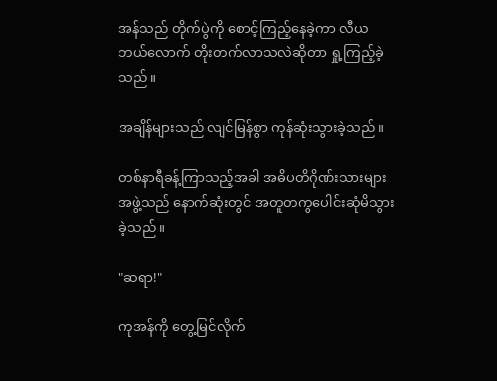အန်သည် တိုက်ပွဲကို စောင့်ကြည့်နေခဲ့ကာ လီယ ဘယ်လောက် တိုးတက်လာသလဲဆိုတာ ရှု့ကြည့်ခဲ့သည်။

အချိန်များသည် လျင်မြန်စွာ ကုန်ဆုံးသွားခဲ့သည်။

တစ်နာရီခန့်ကြာသည့်အခါ အဓိပတိဂိုဏ်းသားများအဖွဲ့သည် နောက်ဆုံးတွင် အတူတကွပေါင်းဆုံမိသွားခဲ့သည်။

"ဆရာ!"

ကုအန်ကို တွေ့မြင်လိုက်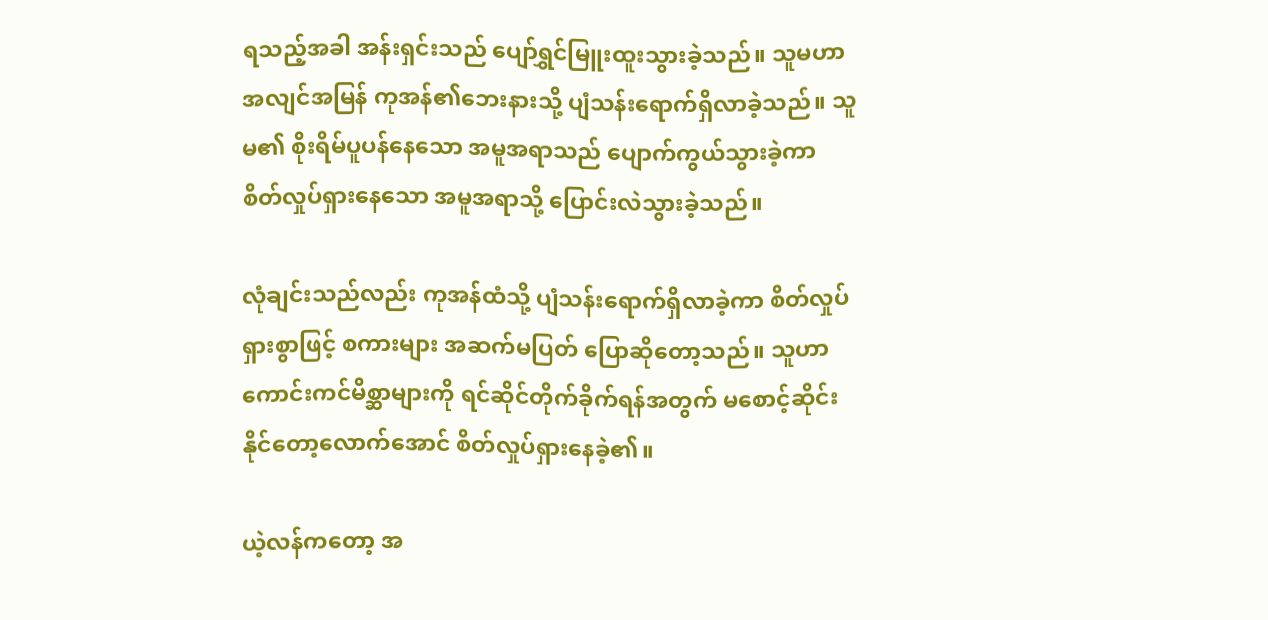ရသည့်အခါ အန်းရှင်းသည် ပျော်ရွှင်မြူးထူးသွားခဲ့သည်။ သူမဟာ အလျင်အမြန် ကုအန်၏ဘေးနားသို့ ပျံသန်းရောက်ရှိလာခဲ့သည်။ သူမ၏ စိုးရိမ်ပူပန်နေသော အမူအရာသည် ပျောက်ကွယ်သွားခဲ့ကာ စိတ်လှုပ်ရှားနေသော အမူအရာသို့ ပြောင်းလဲသွားခဲ့သည်။

လုံချင်းသည်လည်း ကုအန်ထံသို့ ပျံသန်းရောက်ရှိလာခဲ့ကာ စိတ်လှုပ်ရှားစွာဖြင့် စကားများ အဆက်မပြတ် ပြောဆိုတော့သည်။ သူဟာ ကောင်းကင်မိစ္ဆာများကို ရင်ဆိုင်တိုက်ခိုက်ရန်အတွက် မစောင့်ဆိုင်းနိုင်တော့လောက်အောင် စိတ်လှုပ်ရှားနေခဲ့၏။

ယဲ့လန်ကတော့ အ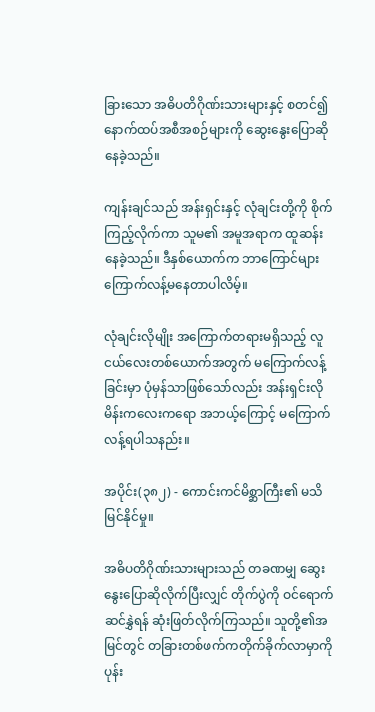ခြားသော အဓိပတိဂိုဏ်းသားများနှင့် စတင်၍ နောက်ထပ်အစီအစဉ်များကို ဆွေးနွေးပြောဆိုနေခဲ့သည်။

ကျန်းချင်သည် အန်းရှင်းနှင့် လုံချင်းတို့ကို စိုက်ကြည့်လိုက်ကာ သူမ၏ အမူအရာက ထူဆန်းနေခဲ့သည်။ ဒီနှစ်ယောက်က ဘာကြောင်များ ကြောက်လန့်မနေတာပါလိမ့်။

လုံချင်းလိုမျိုး အကြောက်တရားမရှိသည့် လူငယ်လေးတစ်ယောက်အတွက် မကြောက်လန့်ခြင်းမှာ ပုံမှန်သာဖြစ်သော်လည်း အန်းရှင်းလို မိန်းကလေးကရော အဘယ့်ကြောင့် မကြောက်လန့်ရပါသနည်း။

အပိုင်း(၃၈၂) - ကောင်းကင်မိစ္ဆာကြီး၏ မသိမြင်နိုင်မှု။

အဓိပတိဂိုဏ်းသားများသည် တခဏမျှ ဆွေးနွေးပြောဆိုလိုက်ပြီးလျှင် တိုက်ပွဲကို ဝင်ရောက်ဆင်နွှဲရန် ဆုံးဖြတ်လိုက်ကြသည်။ သူတို့၏အမြင်တွင် တခြားတစ်ဖက်ကတိုက်ခိုက်လာမှာကို ပုန်း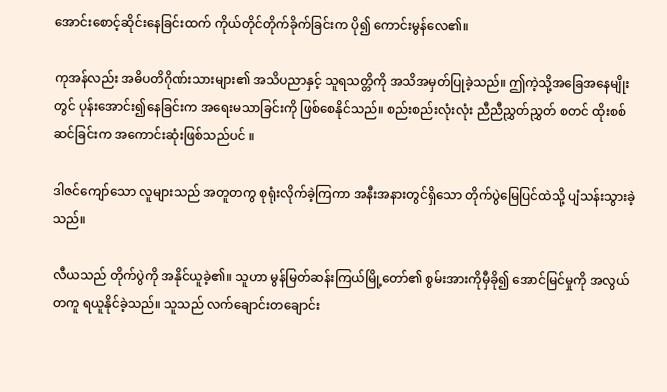အောင်းစောင့်ဆိုင်းနေခြင်းထက် ကိုယ်တိုင်တိုက်ခိုက်ခြင်းက ပို၍ ကောင်းမွန်လေ၏။

ကုအန်လည်း အဓိပတိဂိုဏ်းသားများ၏ အသိပညာနှင့် သူရသတ္တိကို အသိအမှတ်ပြုခဲ့သည်။ ဤကဲ့သို့အခြေအနေမျိုးတွင် ပုန်းအောင်း၍နေခြင်းက အရေးမသာခြင်းကို ဖြစ်စေနိုင်သည်။ စည်းစည်းလုံးလုံး ညီညီညွှတ်ညွှတ် စတင် ထိုးစစ်ဆင်ခြင်းက အကောင်းဆုံးဖြစ်သည်ပင် ။

ဒါဇင်ကျော်သော လူများသည် အတူတကွ စုရုံးလိုက်ခဲ့ကြကာ အနီးအနားတွင်ရှိသော တိုက်ပွဲမြေပြင်ထဲသို့ ပျံသန်းသွားခဲ့သည်။

လီယသည် တိုက်ပွဲကို အနိုင်ယူခဲ့၏။ သူဟာ မွန်မြတ်ဆန်းကြယ်မြို့တော်၏ စွမ်းအားကိုမှီခို၍ အောင်မြင်မှုကို အလွယ်တကူ ရယူနိုင်ခဲ့သည်။ သူသည် လက်ချောင်းတချောင်း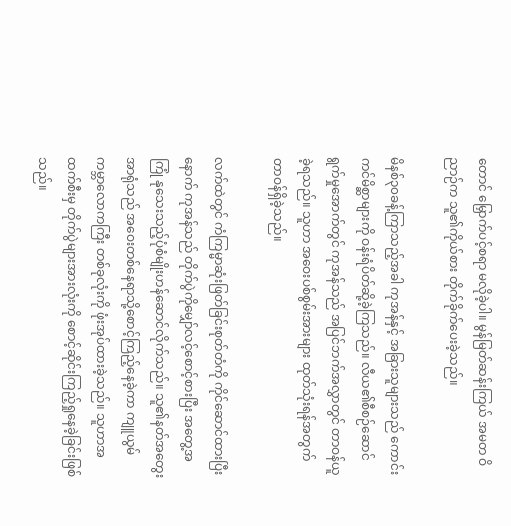တောင် မြှောက်ပင့်စရာ မလိုခဲ့ပါ။ မွန်မြတ်ဆန်းကြယ် အမတ ဝိညာဉ်က သူ၏ကိုယ်စား တိုက်ခိုက်ပေးခဲ့သည်။

မိနစ်၃၀ခန့်ကြာသည့်အခါ ကုအန်နှင့် အခြားသူများသည် ကောင်းကင်မိစ္ဆာများကို ဝန်းရံပိတ်ဆို့ခဲ့ကြသည်။ လီယ၏စီစဉ်ဆောင်ရွက်မှုအောက်တွင် ကုအန်သည် အပြင်ဘက်အလွှာတွင် တာဝန်ယူခဲ့ရသည်။ သူဟာ အဝေးပစ်စွမ်းအားများ ထုတ်သုံးရန်အတွက် တာဝန်ရှိခဲ့သည်။

လက်ထဲတွင် ကံကြမ္မာဆုံးဖြတ်ခြင်းစုတ်တံကို ကိုင်ဆောင်ထားပြီးနောက် ကုအန်သည် တိုက်ပွဲကိုမျှော်လင့်စောင့်စားပြီး အတွေ့အကြုံ နုသေးသည့်ပုံစံမျိုးဟန်ဆောင်လိုက်သည်။ သူ၏နတ်အတွေးအာရုံသည် အဝေးတစ်နေရာသို့စောင့်ကြည့်နေခဲ့ကာ ကျူယွမ် ကမ္ဘာလောကကြီး တစ်ခုလုံးကို ဖုံးအုပ်ထားခဲ့သည်။ သူဟာအထက်စီးမှ တိုက်ပွဲများအားလုံးကို စောင့်ဆိုင်းကြည့်ရှုနေခဲ့ခြင်းဖြစ်သည်။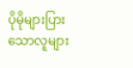ပိုမိုများပြားသောလူများ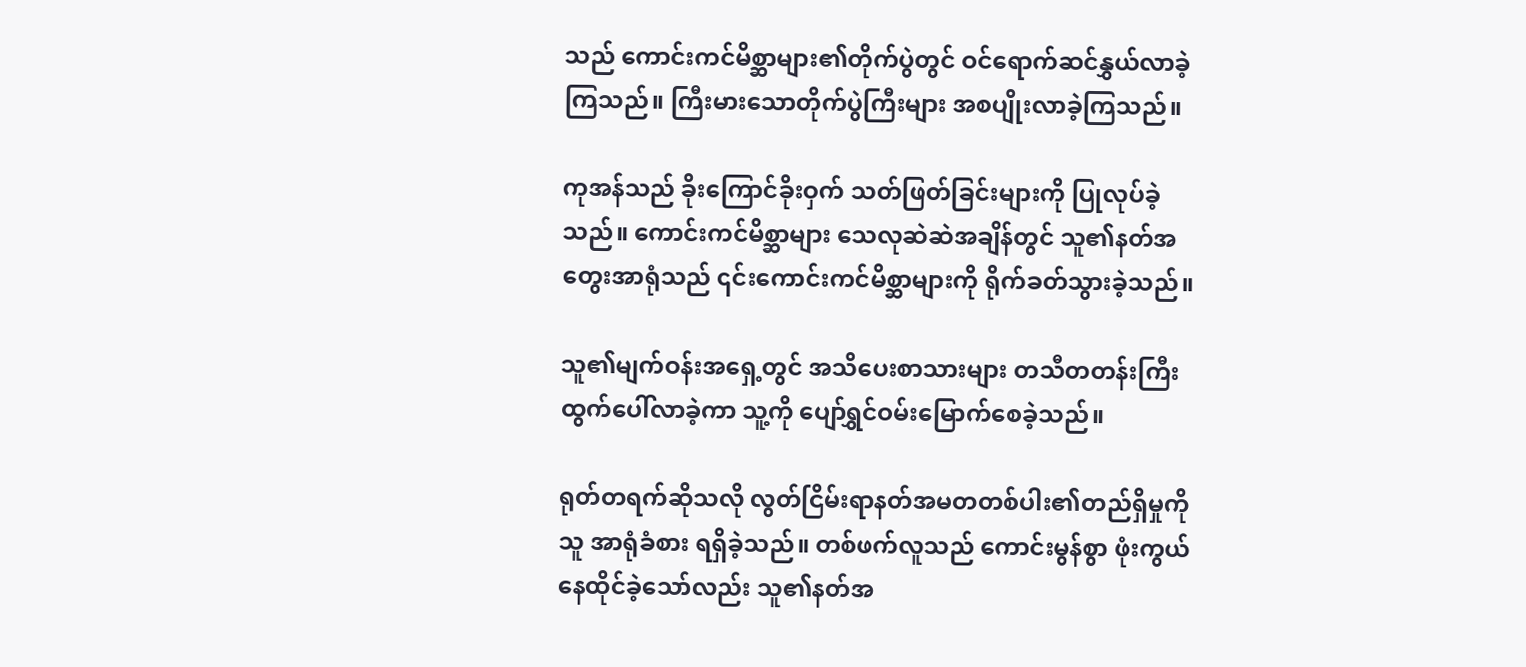သည် ကောင်းကင်မိစ္ဆာများ၏တိုက်ပွဲတွင် ဝင်ရောက်ဆင်နွှယ်လာခဲ့ကြသည်။ ကြီးမားသောတိုက်ပွဲကြီးများ အစပျိုးလာခဲ့ကြသည်။

ကုအန်သည် ခိုးကြောင်ခိုးဝှက် သတ်ဖြတ်ခြင်းများကို ပြုလုပ်ခဲ့သည်။ ကောင်းကင်မိစ္ဆာများ သေလုဆဲဆဲအချိန်တွင် သူ၏နတ်အတွေးအာရုံသည် ၎င်းကောင်းကင်မိစ္ဆာများကို ရိုက်ခတ်သွားခဲ့သည်။

သူ၏မျက်ဝန်းအရှေ့တွင် အသိပေးစာသားများ တသီတတန်းကြီးထွက်ပေါ်လာခဲ့ကာ သူ့ကို ပျော်ရွှင်ဝမ်းမြောက်စေခဲ့သည်။

ရုတ်တရက်ဆိုသလို လွတ်ငြိမ်းရာနတ်အမတတစ်ပါး၏တည်ရှိမှုကို သူ အာရုံခံစား ရရှိခဲ့သည်။ တစ်ဖက်လူသည် ကောင်းမွန်စွာ ဖုံးကွယ်နေထိုင်ခဲ့သော်လည်း သူ၏နတ်အ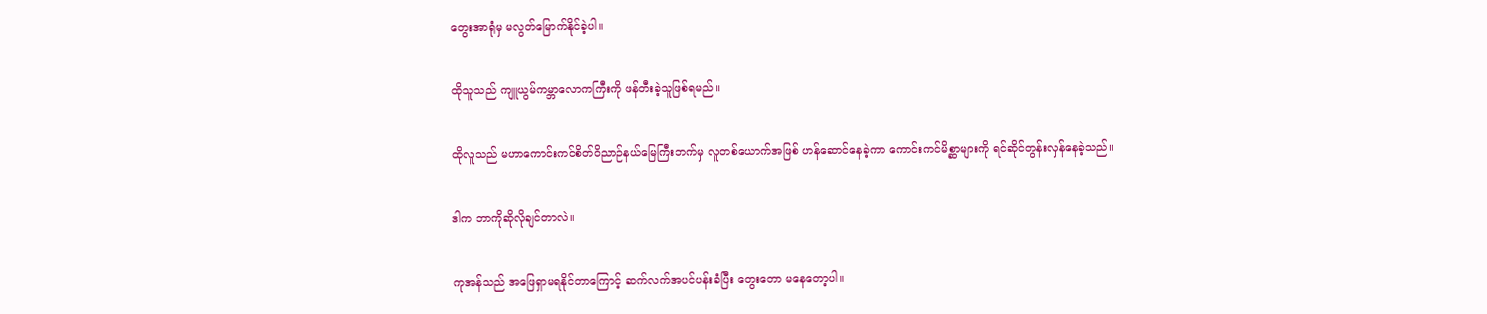တွေးအာရုံမှ မလွတ်မြောက်နိုင်ခဲ့ပါ။

ထိုသူသည် ကျူယွမ်ကမ္ဘာလောကကြီးကို ဖန်တီးခဲ့သူဖြစ်ရမည်။

ထိုလူသည် မဟာကောင်းကင်စိတ်ဝိညာဉ်နယ်မြေကြီးဘက်မှ လူတစ်ယောက်အဖြစ် ဟန်ဆောင်နေခဲ့ကာ ကောင်းကင်မိစ္ဆာများကို ရင်ဆိုင်တွန်းလှန်နေခဲ့သည်။

ဒါက ဘာကိုဆိုလိုချင်တာလဲ။

ကုအန်သည် အဖြေရှာမရနိုင်တာကြောင့် ဆက်လက်အပင်ပန်းခံပြီး တွေးတော မနေတော့ပါ။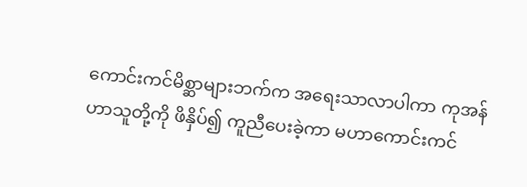ကောင်းကင်မိစ္ဆာများဘက်က အရေးသာလာပါကာ ကုအန်ဟာသူတို့ကို ဖိနှိပ်၍ ကူညီပေးခဲ့ကာ မဟာကောင်းကင်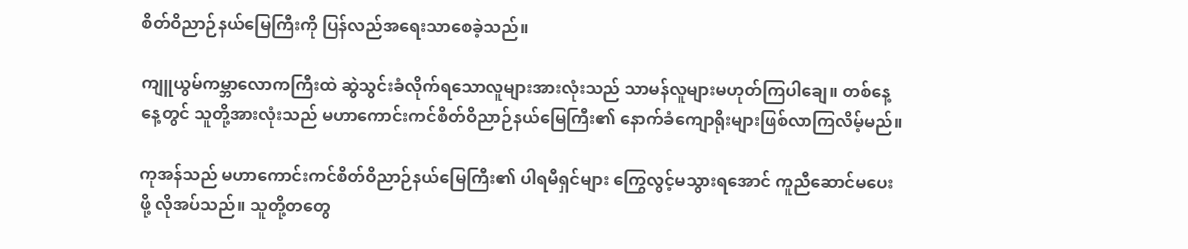စိတ်ဝိညာဉ်နယ်မြေကြီးကို ပြန်လည်အရေးသာစေခဲ့သည်။

ကျူယွမ်ကမ္ဘာလောကကြီးထဲ ဆွဲသွင်းခံလိုက်ရသောလူများအားလုံးသည် သာမန်လူများမဟုတ်ကြပါချေ။ တစ်နေ့နေ့တွင် သူတို့အားလုံးသည် မဟာကောင်းကင်စိတ်ဝိညာဉ်နယ်မြေကြီး၏ နောက်ခံကျောရိုးများဖြစ်လာကြလိမ့်မည်။

ကုအန်သည် မဟာကောင်းကင်စိတ်ဝိညာဉ်နယ်မြေကြီး၏ ပါရမီရှင်များ ကြွေလွင့်မသွားရအောင် ကူညီဆောင်မပေးဖို့ လိုအပ်သည်။ သူတို့တတွေ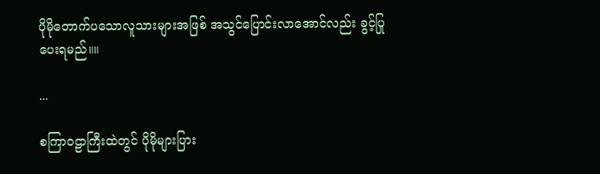ပိုမိုတောက်ပသောလူသားများအဖြစ် အသွင်ပြောင်းလာအောင်လည်း ခွင့်ပြုပေးရမည်။။

...

စကြာဝဠာကြီးထဲတွင် ပိုမိုများပြား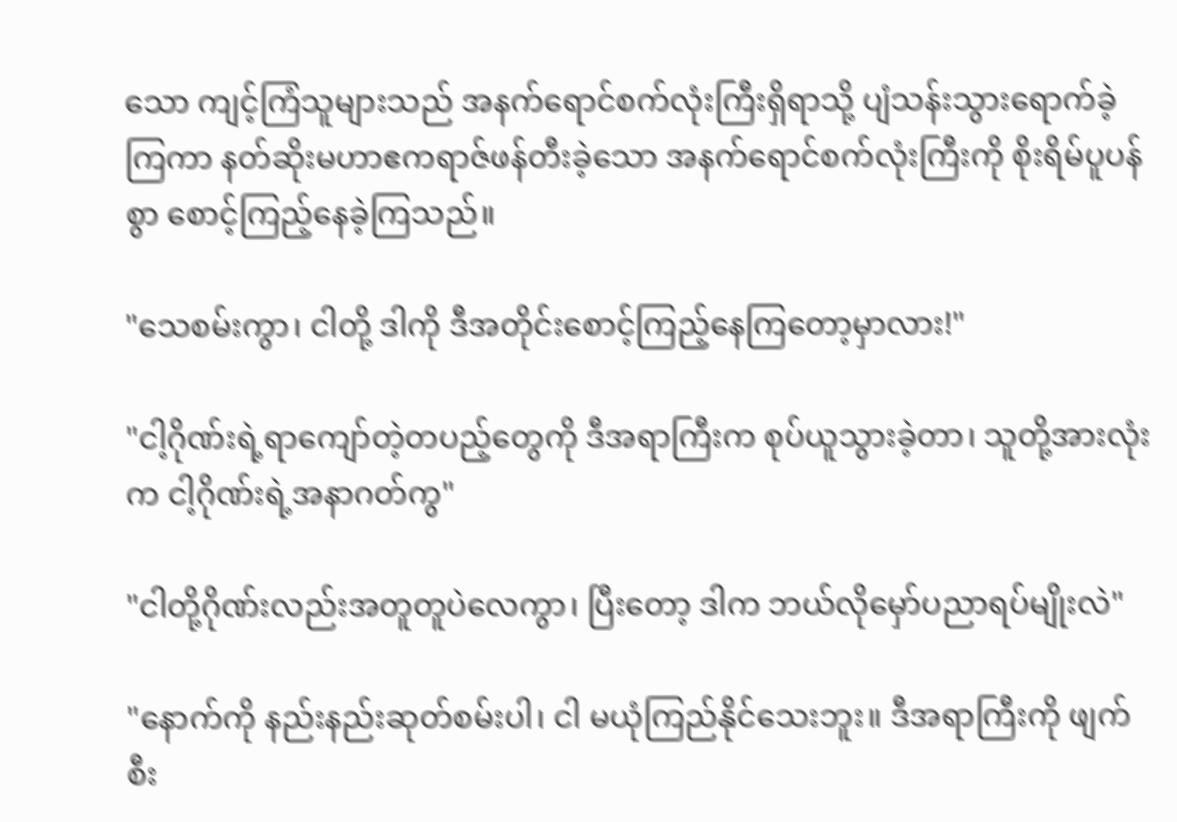သော ကျင့်ကြံသူများသည် အနက်ရောင်စက်လုံးကြီးရှိရာသို့ ပျံသန်းသွားရောက်ခဲ့ကြကာ နတ်ဆိုးမဟာဧကရာဇ်ဖန်တီးခဲ့သော အနက်ရောင်စက်လုံးကြီးကို စိုးရိမ်ပူပန်စွာ စောင့်ကြည့်နေခဲ့ကြသည်။

"သေစမ်းကွာ၊ ငါတို့ ဒါကို ဒီအတိုင်းစောင့်ကြည့်နေကြတော့မှာလား!"

"ငါ့ဂိုဏ်းရဲ့ရာကျော်တဲ့တပည့်တွေကို ဒီအရာကြီးက စုပ်ယူသွားခဲ့တာ၊ သူတို့အားလုံးက ငါ့ဂိုဏ်းရဲ့အနာဂတ်ကွ"

"ငါတို့ဂိုဏ်းလည်းအတူတူပဲလေကွာ၊ ပြီးတော့ ဒါက ဘယ်လိုမှော်ပညာရပ်မျိုးလဲ"

"နောက်ကို နည်းနည်းဆုတ်စမ်းပါ၊ ငါ မယုံကြည်နိုင်သေးဘူး။ ဒီအရာကြီးကို ဖျက်စီး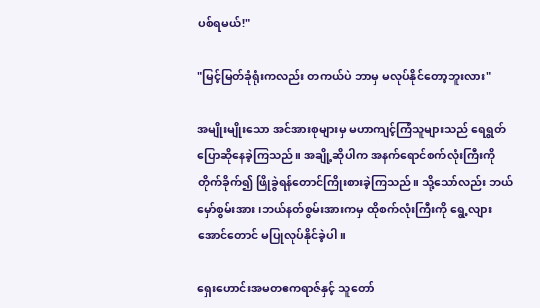ပစ်ရမယ်!"

"မြင့်မြတ်ခုံရုံးကလည်း တကယ်ပဲ ဘာမှ မလုပ်နိုင်တော့ဘူးလား"

အမျိုးမျိုးသော အင်အားစုများမှ မဟာကျင့်ကြံသူများသည် ရေရွတ်ပြောဆိုနေခဲ့ကြသည်။ အချို့ဆိုပါက အနက်ရောင်စက်လုံးကြီးကိုတိုက်ခိုက်၍ ဖြိုခွဲရန်တောင်ကြိုးစားခဲ့ကြသည်။ သို့သော်လည်း ဘယ်မှော်စွမ်းအား ၊ဘယ်နတ်စွမ်းအားကမှ ထိုစက်လုံးကြီးကို ရွေ့လျားအောင်တောင် မပြုလုပ်နိုင်ခဲ့ပါ။

ရှေးဟောင်းအမတဧကရာဇ်နှင့် သူတော်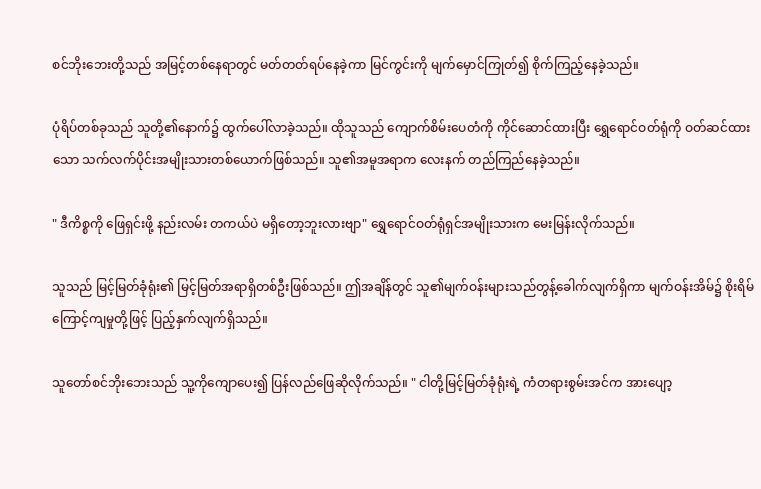စင်ဘိုးဘေးတို့သည် အမြင့်တစ်နေရာတွင် မတ်တတ်ရပ်နေခဲ့ကာ မြင်ကွင်းကို မျက်မှောင်ကြုတ်၍ စိုက်ကြည့်နေခဲ့သည်။

ပုံရိပ်တစ်ခုသည် သူတို့၏နောက်၌ ထွက်ပေါ်လာခဲ့သည်။ ထိုသူသည် ကျောက်စိမ်းပေတံကို ကိုင်ဆောင်ထားပြီး ရွှေရောင်ဝတ်ရုံကို ဝတ်ဆင်ထားသော သက်လက်ပိုင်းအမျိုးသားတစ်ယောက်ဖြစ်သည်။ သူ၏အမူအရာက လေးနက် တည်ကြည်နေခဲ့သည်။

" ဒီကိစ္စကို ဖြေရှင်းဖို့ နည်းလမ်း တကယ်ပဲ မရှိတော့ဘူးလားဗျာ" ရွှေရောင်ဝတ်ရုံရှင်အမျိုးသားက မေးမြန်းလိုက်သည်။

သူသည် မြင့်မြတ်ခုံရုံး၏ မြင့်မြတ်အရာရှိတစ်ဦးဖြစ်သည်။ ဤအချိန်တွင် သူ၏မျက်ဝန်းများသည်တွန့်ခေါက်လျက်ရှိကာ မျက်ဝန်းအိမ်၌ စိုးရိမ်ကြောင့်ကျမှုတို့ဖြင့် ပြည့်နှက်လျက်ရှိသည်။

သူတော်စင်ဘိုးဘေးသည် သူ့ကိုကျောပေး၍ ပြန်လည်ဖြေဆိုလိုက်သည်။ " ငါတို့မြင့်မြတ်ခုံရုံးရဲ့ ကံတရားစွမ်းအင်က အားပျော့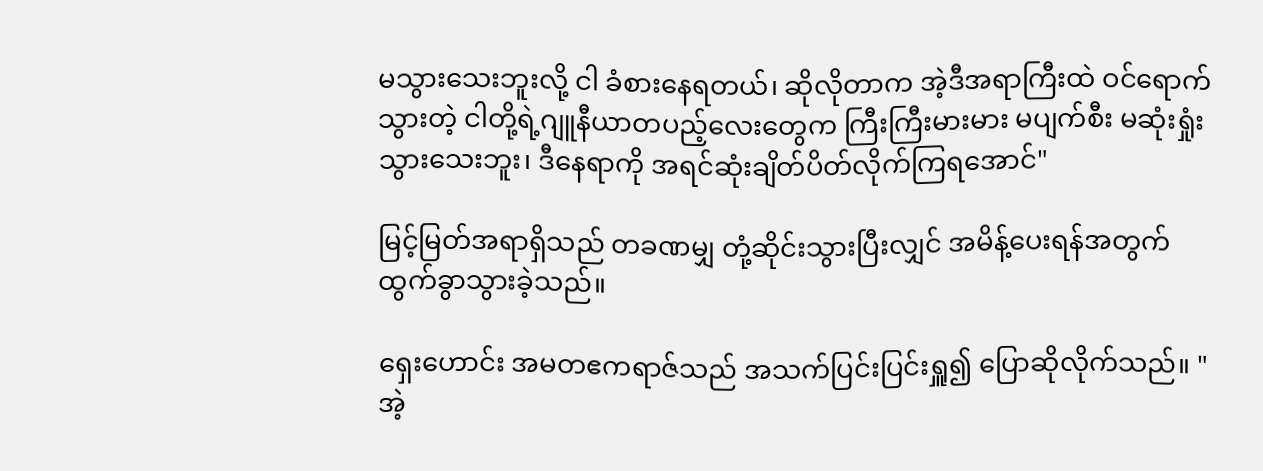မသွားသေးဘူးလို့ ငါ ခံစားနေရတယ်၊ ဆိုလိုတာက အဲ့ဒီအရာကြီးထဲ ဝင်ရောက်သွားတဲ့ ငါတို့ရဲ့ဂျူနီယာတပည့်လေးတွေက ကြီးကြီးမားမား မပျက်စီး မဆုံးရှုံးသွားသေးဘူး၊ ဒီနေရာကို အရင်ဆုံးချိတ်ပိတ်လိုက်ကြရအောင်"

မြင့်မြတ်အရာရှိသည် တခဏမျှ တုံ့ဆိုင်းသွားပြီးလျှင် အမိန့်ပေးရန်အတွက် ထွက်ခွာသွားခဲ့သည်။

ရှေးဟောင်း အမတဧကရာဇ်သည် အသက်ပြင်းပြင်းရှူ၍ ပြောဆိုလိုက်သည်။ "အဲ့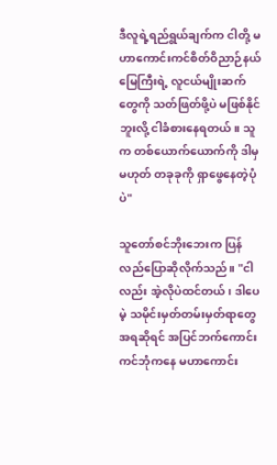ဒီလူရဲ့ရည်ရွယ်ချက်က ငါတို့ မဟာကောင်းကင်စိတ်ဝိညာဉ်နယ်မြေကြီးရဲ့ လူငယ်မျိုးဆက်တွေကို သတ်ဖြတ်ဖို့ပဲ မဖြစ်နိုင်ဘူးလို့ ငါခံစားနေရတယ်။ သူက တစ်ယောက်ယောက်ကို ဒါမှမဟုတ် တခုခုကို ရှာဖွေနေတဲ့ပုံပဲ"

သူတော်စင်ဘိုးဘေးက ပြန်လည်ပြောဆိုလိုက်သည်။ "ငါလည်း အဲ့လိုပဲထင်တယ်၊ ဒါပေမဲ့ သမိုင်းမှတ်တမ်းမှတ်ရာတွေအရဆိုရင် အပြင်ဘက်ကောင်းကင်ဘုံကနေ မဟာကောင်း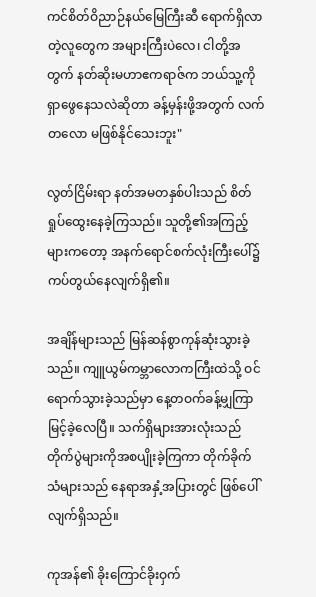ကင်စိတ်ဝိညာဉ်နယ်မြေကြီးဆီ ရောက်ရှိလာတဲ့လူတွေက အများကြီးပဲလေ၊ ငါတို့အတွက် နတ်ဆိုးမဟာဧကရာဇ်က ဘယ်သူ့ကို ရှာဖွေနေသလဲဆိုတာ ခန့်မှန်းဖို့အတွက် လက်တလော မဖြစ်နိုင်သေးဘူး"

လွတ်ငြိမ်းရာ နတ်အမတနှစ်ပါးသည် စိတ်ရှုပ်ထွေးနေခဲ့ကြသည်။ သူတို့၏အကြည့်များကတော့ အနက်ရောင်စက်လုံးကြီးပေါ်၌ ကပ်တွယ်နေလျက်ရှိ၏။

အချိန်များသည် မြန်ဆန်စွာကုန်ဆုံးသွားခဲ့သည်။ ကျူယွမ်ကမ္ဘာလောကကြီးထဲသို့ ဝင်ရောက်သွားခဲ့သည်မှာ နေ့တဝက်ခန့်မျှကြာမြင့်ခဲ့လေပြီ။ သက်ရှိများအားလုံးသည် တိုက်ပွဲများကိုအစပျိုးခဲ့ကြကာ တိုက်ခိုက်သံများသည် နေရာအနှံ့အပြားတွင် ဖြစ်ပေါ်လျက်ရှိသည်။

ကုအန်၏ ခိုးကြောင်ခိုးဝှက်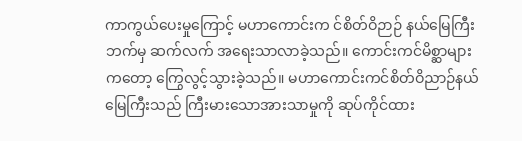ကာကွယ်ပေးမှုကြောင့် မဟာကောင်းက င်စိတ်ဝိဉာဉ် နယ်မြေကြီးဘက်မှ ဆက်လက် အရေးသာလာခဲ့သည်။ ကောင်းကင်မိစ္ဆာများကတော့ ကြွေလွင့်သွားခဲ့သည်။ မဟာကောင်းကင်စိတ်ဝိညာဉ်နယ်မြေကြီးသည် ကြီးမားသောအားသာမှုကို ဆုပ်ကိုင်ထား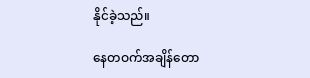နိုင်ခဲ့သည်။

နေတဝက်အချိန်တော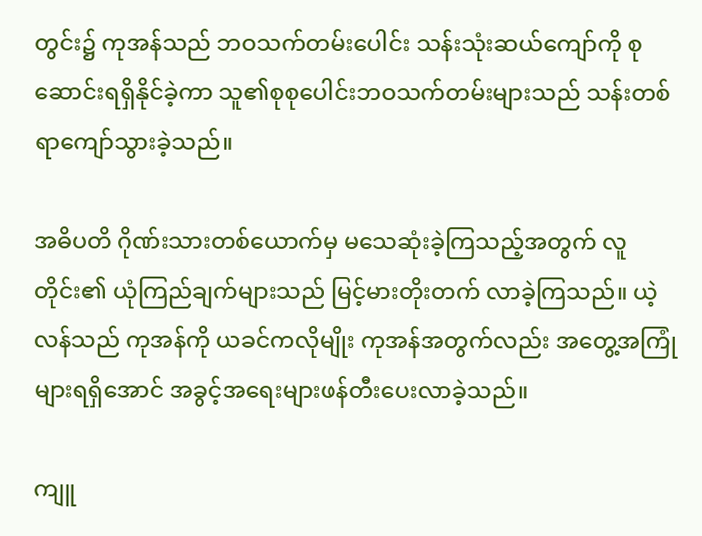တွင်း၌ ကုအန်သည် ဘဝသက်တမ်းပေါင်း သန်းသုံးဆယ်ကျော်ကို စုဆောင်းရရှိနိုင်ခဲ့ကာ သူ၏စုစုပေါင်းဘဝသက်တမ်းများသည် သန်းတစ်ရာကျော်သွားခဲ့သည်။

အဓိပတိ ဂိုဏ်းသားတစ်ယောက်မှ မသေဆုံးခဲ့ကြသည့်အတွက် လူတိုင်း၏ ယုံကြည်ချက်များသည် မြင့်မားတိုးတက် လာခဲ့ကြသည်။ ယဲ့လန်သည် ကုအန်ကို ယခင်ကလိုမျိုး ကုအန်အတွက်လည်း အတွေ့အကြုံများရရှိအောင် အခွင့်အရေးများဖန်တီးပေးလာခဲ့သည်။

ကျူ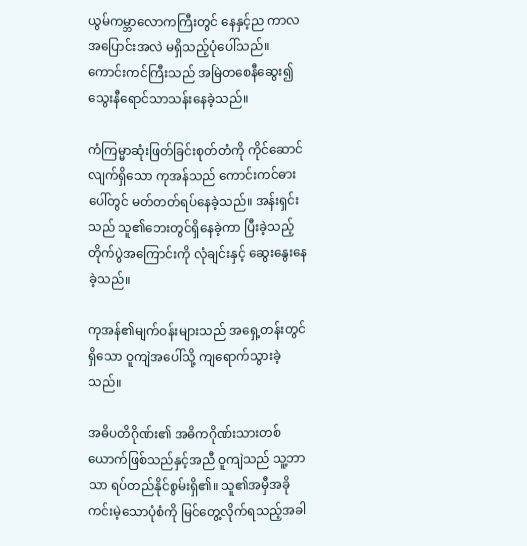ယွမ်ကမ္ဘာလောကကြီးတွင် နေနှင့်ည ကာလအပြောင်းအလဲ မရှိသည့်ပုံပေါ်သည်။ ကောင်းကင်ကြီးသည် အမြဲတစေနီဆွေး၍ သွေးနီရောင်သာသန်းနေခဲ့သည်။

ကံကြမ္မာဆုံးဖြတ်ခြင်းစုတ်တံကို ကိုင်ဆောင်လျက်ရှိသော ကုအန်သည် ကောင်းကင်ဓားပေါ်တွင် မတ်တတ်ရပ်နေခဲ့သည်။ အန်းရှင်းသည် သူ၏ဘေးတွင်ရှိနေခဲ့ကာ ပြီးခဲ့သည့်တိုက်ပွဲအကြောင်းကို လုံချင်းနှင့် ဆွေးနွေးနေခဲ့သည်။

ကုအန်၏မျက်ဝန်းများသည် အရှေ့တန်းတွင်ရှိသော ဝူကျဲအပေါ်သို့ ကျရောက်သွားခဲ့သည်။

အဓိပတိဂိုဏ်း၏ အဓိကဂိုဏ်းသားတစ်ယောက်ဖြစ်သည်နှင့်အညီ ဝူကျဲသည် သူ့ဘာသာ ရပ်တည်နိုင်စွမ်းရှိ၏။ သူ၏အမှီအခိုကင်းမဲ့သောပုံစံကို မြင်တွေ့လိုက်ရသည့်အခါ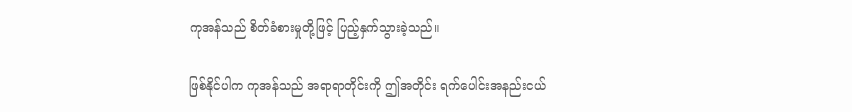ကုအန်သည် စိတ်ခံစားမှုတို့ဖြင့် ပြည့်နှက်သွားခဲ့သည်။

ဖြစ်နိုင်ပါက ကုအန်သည် အရာရာတိုင်းကို ဤအတိုင်း ရက်ပေါင်းအနည်းငယ်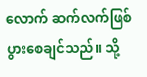လောက် ဆက်လက်ဖြစ်ပွားစေချင်သည်။ သို့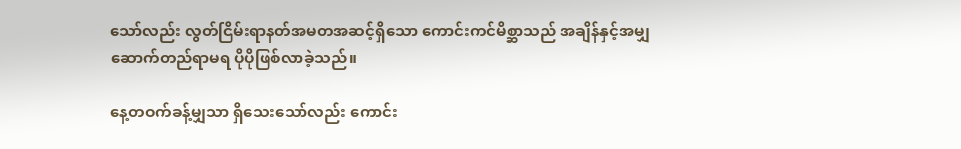သော်လည်း လွတ်ငြိမ်းရာနတ်အမတအဆင့်ရှိသော ကောင်းကင်မိစ္ဆာသည် အချိန်နှင့်အမျှ ဆောက်တည်ရာမရ ပိုပိုဖြစ်လာခဲ့သည်။

နေ့တဝက်ခန့်မျှသာ ရှိသေးသော်လည်း ကောင်း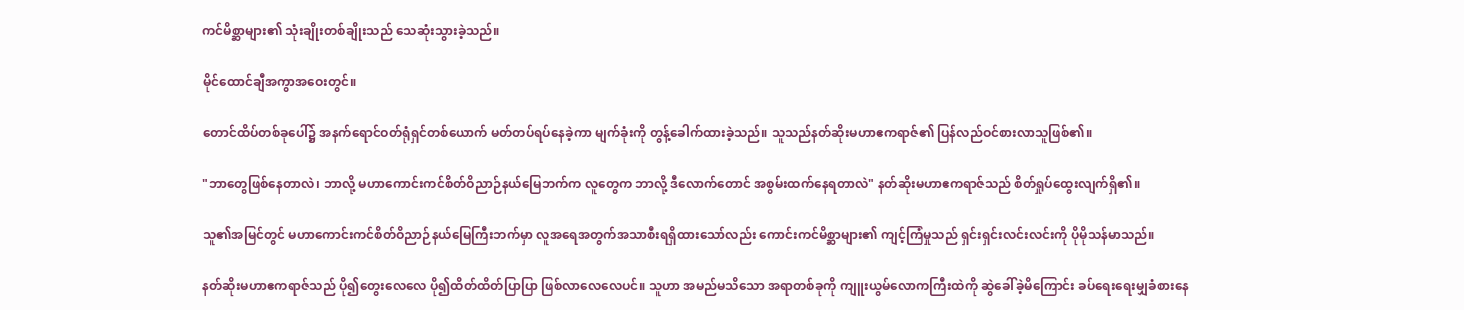ကင်မိစ္ဆာများ၏ သုံးချိုးတစ်ချိုးသည် သေဆုံးသွားခဲ့သည်။

မိုင်ထောင်ချီအကွာအဝေးတွင်။

တောင်ထိပ်တစ်ခုပေါ်၌ အနက်ရောင်ဝတ်ရုံရှင်တစ်ယောက် မတ်တပ်ရပ်နေခဲ့ကာ မျက်ခုံးကို တွန့်ခေါက်ထားခဲ့သည်။ သူသည်နတ်ဆိုးမဟာဧကရာဇ်၏ ပြန်လည်ဝင်စားလာသူဖြစ်၏။

"ဘာတွေဖြစ်နေတာလဲ၊ ဘာလို့ မဟာကောင်းကင်စိတ်ဝိညာဉ်နယ်မြေဘက်က လူတွေက ဘာလို့ ဒီလောက်တောင် အစွမ်းထက်နေရတာလဲ" နတ်ဆိုးမဟာဧကရာဇ်သည် စိတ်ရှုပ်ထွေးလျက်ရှိ၏။

သူ၏အမြင်တွင် မဟာကောင်းကင်စိတ်ဝိညာဉ်နယ်မြေကြီးဘက်မှာ လူအရေအတွက်အသာစီးရရှိထားသော်လည်း ကောင်းကင်မိစ္ဆာများ၏ ကျင့်ကြံမှုသည် ရှင်းရှင်းလင်းလင်းကို ပိုမိုသန်မာသည်။

နတ်ဆိုးမဟာဧကရာဇ်သည် ပို၍တွေးလေလေ ပို၍ထိတ်ထိတ်ပြာပြာ ဖြစ်လာလေလေပင်။ သူဟာ အမည်မသိသော အရာတစ်ခုကို ကျူးယွမ်လောကကြီးထဲကို ဆွဲခေါ်ခဲ့မိကြောင်း ခပ်ရေးရေးမျှခံစားနေ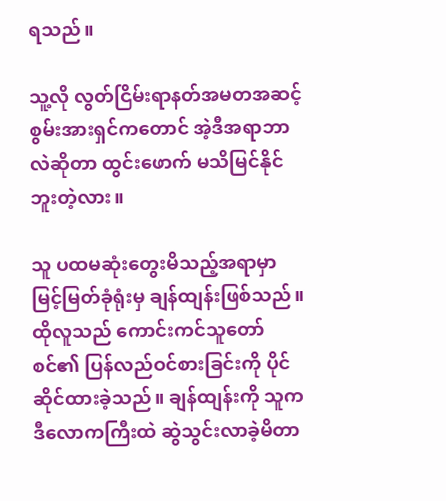ရသည်။

သူ့လို လွတ်ငြိမ်းရာနတ်အမတအဆင့် စွမ်းအားရှင်ကတောင် အဲ့ဒီအရာဘာလဲဆိုတာ ထွင်းဖောက် မသိမြင်နိုင်ဘူးတဲ့လား။

သူ ပထမဆုံးတွေးမိသည့်အရာမှာ မြင့်မြတ်ခုံရုံးမှ ချန်ထျန်းဖြစ်သည်။ ထိုလူသည် ကောင်းကင်သူတော်စင်၏ ပြန်လည်ဝင်စားခြင်းကို ပိုင်ဆိုင်ထားခဲ့သည်။ ချန်ထျန်းကို သူက ဒီလောကကြီးထဲ ဆွဲသွင်းလာခဲ့မိတာ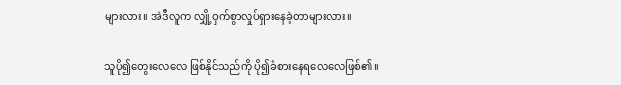များလား။ အဲဒီလူက လျှို့ဝှက်စွာလှုပ်ရှားနေခဲ့တာများလား။

သူပို၍တွေးလေလေ ဖြစ်နိုင်သည်ကို ပို၍ခံစားနေရလေလေဖြစ်၏။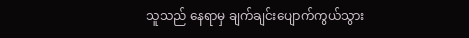သူသည် နေရာမှ ချက်ချင်းပျောက်ကွယ်သွား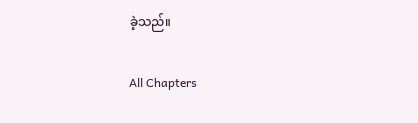ခဲ့သည်။

All Chapters